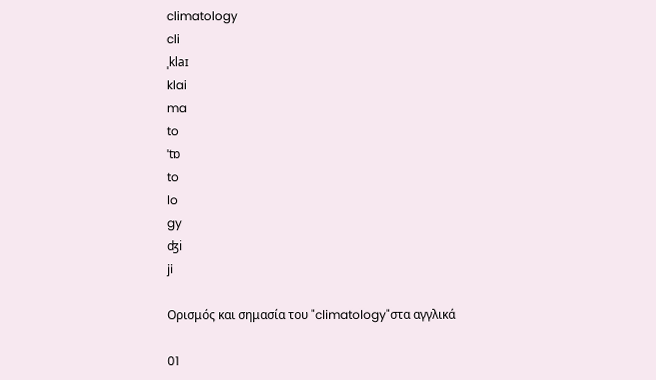climatology
cli
ˌklaɪ
klai
ma
to
ˈtɒ
to
lo
gy
ʤi
ji

Ορισμός και σημασία του "climatology"στα αγγλικά

01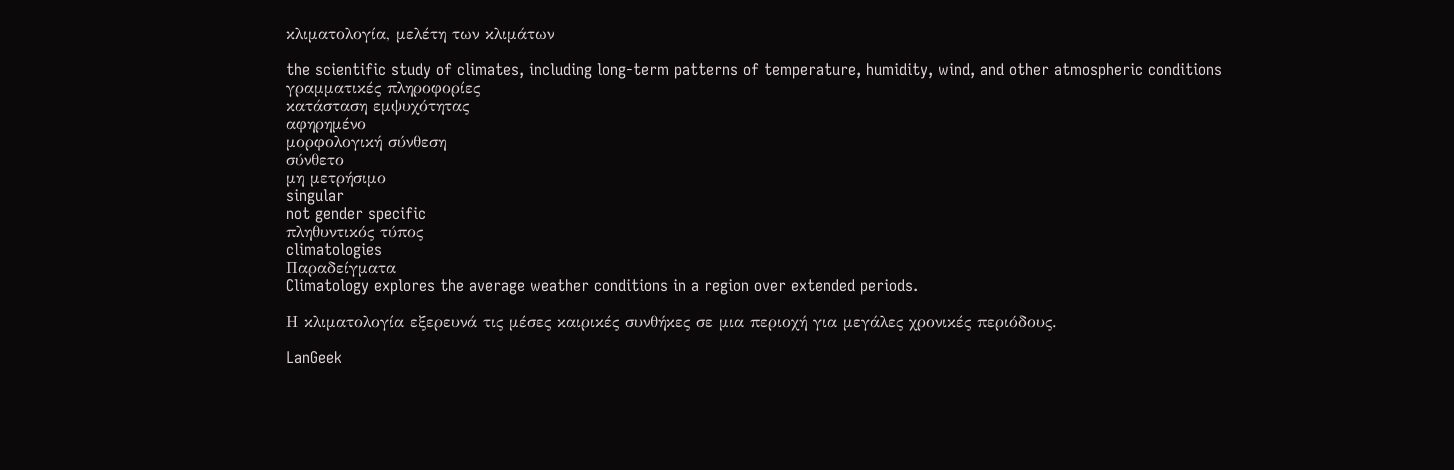κλιματολογία, μελέτη των κλιμάτων

the scientific study of climates, including long-term patterns of temperature, humidity, wind, and other atmospheric conditions
γραμματικές πληροφορίες
κατάσταση εμψυχότητας
αφηρημένο
μορφολογική σύνθεση
σύνθετο
μη μετρήσιμο
singular
not gender specific
πληθυντικός τύπος
climatologies
Παραδείγματα
Climatology explores the average weather conditions in a region over extended periods.

Η κλιματολογία εξερευνά τις μέσες καιρικές συνθήκες σε μια περιοχή για μεγάλες χρονικές περιόδους.

LanGeek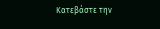Κατεβάστε την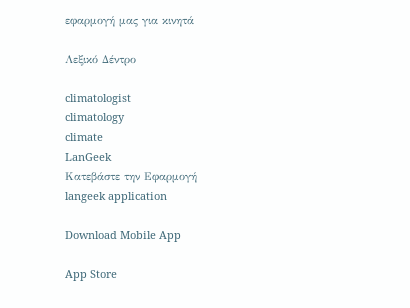εφαρμογή μας για κινητά

Λεξικό Δέντρο

climatologist
climatology
climate
LanGeek
Κατεβάστε την Εφαρμογή
langeek application

Download Mobile App

App Store